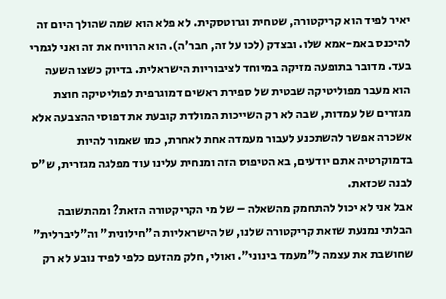יאיר לפיד הוא קריקטורה, שטחית וגרוטסקית. לא פלא הוא שמה שהולך היום זה להיכנס באמ-אמא שלו. ובצדק (לכו על זה, חבר'ה). הוא הרוויח את זה ואני לגמרי בעד. מדובר בתופעה מזיקה במיוחד לציבוריות הישראלית. בדיוק כשצו השעה הוא מעבר מפוליטיקה שבטית של ספירת ראשים דמוגרפית לפוליטיקה חוצת מגזרים של עמדות, שבה לא רק השייכות המולדת קובעת את דפוסי ההצבעה אלא אשכרה אפשר להשתכנע לעבור מעמדה אחת לאחרת, כמו שאמור להיות בדמוקרטיה אתם יודעים, בא הטיפוס הזה ומנחית עלינו עוד מפלגה מגזרית, ש"ס לבנה שכזאת.
אבל אני לא יכול להתחמק מהשאלה – של מי הקריקטורה הזאת? ומהתשובה הבלתי נמנעת שזאת קריקטורה שלנו, של הישראליות ה"חילונית" וה"ליברלית" שחושבת את עצמה ל"מעמד בינוני". ואולי, חלק מהזעם כלפי לפיד נובע לא רק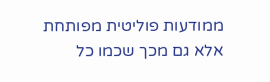ממודעות פוליטית מפותחת אלא גם מכך שכמו כל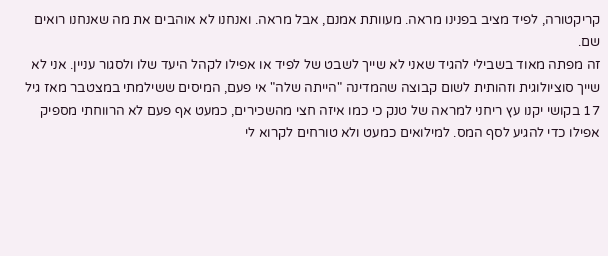קריקטורה, לפיד מציב בפנינו מראה. מעוותת אמנם, אבל מראה. ואנחנו לא אוהבים את מה שאנחנו רואים שם.
זה מפתה מאוד בשבילי להגיד שאני לא שייך לשבט של לפיד או אפילו לקהל היעד שלו ולסגור עניין. אני לא שייך סוציולוגית וזהותית לשום קבוצה שהמדינה "הייתה שלה" אי פעם, המיסים ששילמתי במצטבר מאז גיל 17 בקושי יקנו עץ ריחני למראה של טנק כי כמו איזה חצי מהשכירים, כמעט אף פעם לא הרווחתי מספיק אפילו כדי להגיע לסף המס. למילואים כמעט ולא טורחים לקרוא לי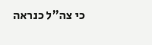כי צה"ל כנראה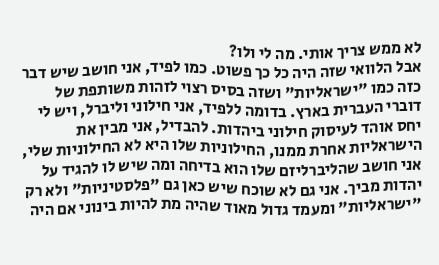לא ממש צריך אותי. מה לי ולו?
אבל הלוואי שזה היה כל כך פשוט. כמו לפיד, אני חושב שיש דבר כזה כמו "ישראליות" ושזה בסיס רצוי לזהות משותפת של דוברי העברית בארץ. בדומה ללפיד, אני חילוני וליברל, ויש לי יחס אוהד לעיסוק חילוני ביהדות. להבדיל, אני מבין את הישראליות אחרת ממנו, החילוניות שלו היא לא החילוניות שלי, אני חושב שהליברליזם שלו הוא בדיחה ומה שיש לו להגיד על יהדות מביך. אני גם לא שוכח שיש כאן גם "פלסטיניות" ולא רק "ישראליות" ומעמד גדול מאוד שהיה מת להיות בינוני אם היה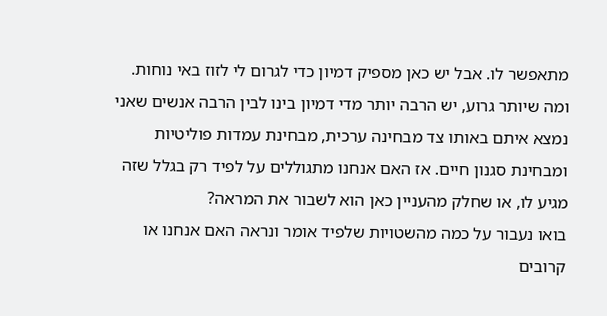מתאפשר לו. אבל יש כאן מספיק דמיון כדי לגרום לי לזוז באי נוחות. ומה שיותר גרוע, יש הרבה יותר מדי דמיון בינו לבין הרבה אנשים שאני נמצא איתם באותו צד מבחינה ערכית, מבחינת עמדות פוליטיות ומבחינת סגנון חיים. אז האם אנחנו מתגוללים על לפיד רק בגלל שזה מגיע לו, או שחלק מהעניין כאן הוא לשבור את המראה?
בואו נעבור על כמה מהשטויות שלפיד אומר ונראה האם אנחנו או קרובים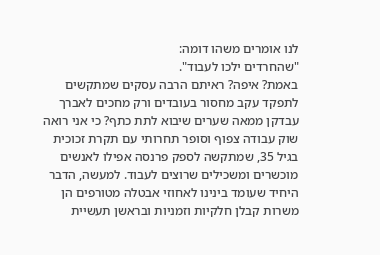לנו אומרים משהו דומה:
"שהחרדים ילכו לעבוד".
באמת? איפה? ראיתם הרבה עסקים שמתקשים לתפקד עקב מחסור בעובדים ורק מחכים לאברך עבדקן ממאה שערים שיבוא לתת כתף? כי אני רואה שוק עבודה צפוף וסופר תחרותי עם תקרת זכוכית בגיל 35, שמתקשה לספק פרנסה אפילו לאנשים מוכשרים ומשכילים שרוצים לעבוד. למעשה, הדבר היחיד שעומד בינינו לאחוזי אבטלה מטורפים הן משרות קבלן חלקיות וזמניות ובראשן תעשיית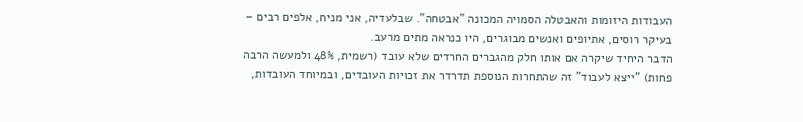העבודות היזומות והאבטלה הסמויה המכונה "אבטחה". שבלעדיה, אני מניח, אלפים רבים – בעיקר רוסים, אתיופים ואנשים מבוגרים, היו כנראה מתים מרעב.
הדבר היחיד שיקרה אם אותו חלק מהגברים החרדים שלא עובד (רשמית, 48% ולמעשה הרבה פחות) "ייצא לעבוד" זה שהתחרות הנוספת תדרדר את זכויות העובדים, ובמיוחד העובדות,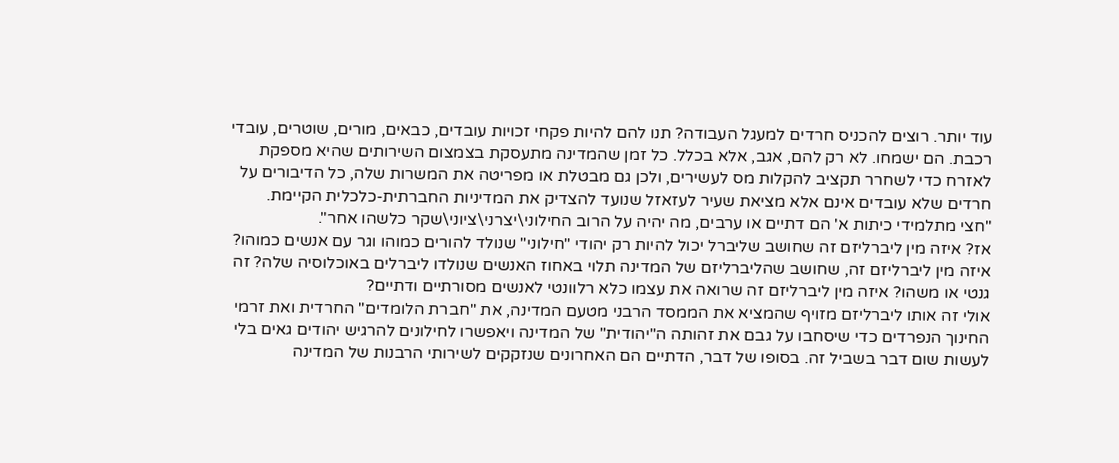עוד יותר. רוצים להכניס חרדים למעגל העבודה? תנו להם להיות פקחי זכויות עובדים, כבאים, מורים, שוטרים, עובדי רכבת. הם ישמחו. לא רק להם, אגב, אלא בכלל. כל זמן שהמדינה מתעסקת בצמצום השירותים שהיא מספקת לאזרח כדי לשחרר תקציב להקלות מס לעשירים, ולכן גם מבטלת או מפריטה את המשרות שלה, כל הדיבורים על חרדים שלא עובדים אינם אלא מציאת שעיר לעזאזל שנועד להצדיק את המדיניות החברתית-כלכלית הקיימת.
"חצי מתלמידי כיתות א' הם דתיים או ערבים, מה יהיה על הרוב החילוני\יצרני\ציוני\שקר כלשהו אחר".
אז? איזה מין ליברליזם זה שחושב שליברל יכול להיות רק יהודי "חילוני" שנולד להורים כמוהו וגר עם אנשים כמוהו? איזה מין ליברליזם זה, שחושב שהליברליזם של המדינה תלוי באחוז האנשים שנולדו ליברלים באוכלוסיה שלה? זה גנטי או משהו? איזה מין ליברליזם זה שרואה את עצמו כלא רלוונטי לאנשים מסורתיים ודתיים?
אולי זה אותו ליברליזם מזויף שהמציא את הממסד הרבני מטעם המדינה, את "חברת הלומדים" החרדית ואת זרמי החינוך הנפרדים כדי שיסחבו על גבם את זהותה ה"יהודית" של המדינה ויאפשרו לחילונים להרגיש יהודים גאים בלי לעשות שום דבר בשביל זה. בסופו של דבר, הדתיים הם האחרונים שנזקקים לשירותי הרבנות של המדינה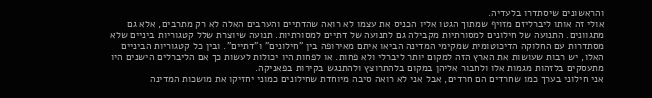והראשונים שיסתדרו בלעדיה.
אולי זה אותו ליברליזם מזויף שמתוך הגטו אליו הכניס את עצמו לא רואה שהדתיים והערבים האלה לא רק מתרבים, אלא גם מתגוונים. התנועה של חילונים למסורתיות מקבילה גם לתנועה של דתיים למסורתיות. תנועה שיוצרת שלל קטגוריות ביניים שלא מסתדרות עם החלוקה הדיכוטומית שמקימי המדינה הביאו איתם מאירופה בין "חילונים" ו"דתיים". ובין כל קטגוריות הביניים האלו, יש רבות שעושות את הארץ הזה למקום יותר ליברלי ולא פחות. או לפחות היו יכולות לעשות כך אם הליברלים הישנים היו מתעסקים בלזהות מגמות אלו ולחבור אליהן במקום בלהתרוצץ ולהתנגש בקירות בפאניקה.
אני חילוני בערך כמו שחרדים הם חרדים, אבל אני לא רואה סיבה מיוחדת שחילונים כמוני יחזיקו את מושכות המדינה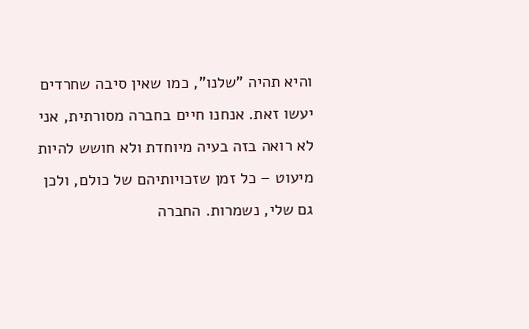והיא תהיה "שלנו", כמו שאין סיבה שחרדים יעשו זאת. אנחנו חיים בחברה מסורתית, אני לא רואה בזה בעיה מיוחדת ולא חושש להיות מיעוט – כל זמן שזכויותיהם של כולם, ולכן גם שלי, נשמרות. החברה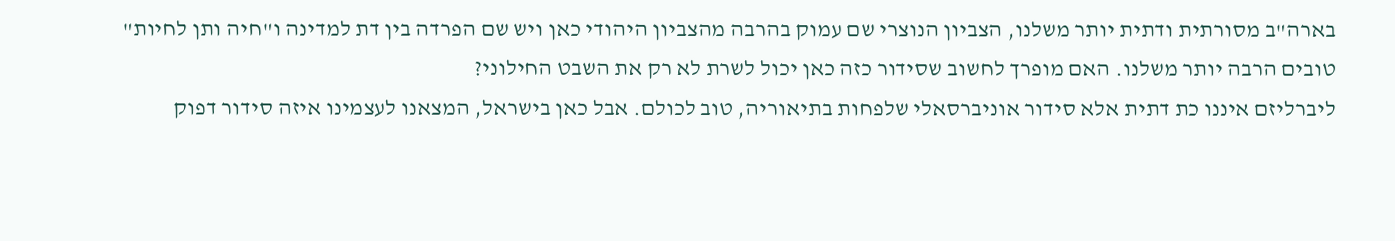בארה"ב מסורתית ודתית יותר משלנו, הצביון הנוצרי שם עמוק בהרבה מהצביון היהודי כאן ויש שם הפרדה בין דת למדינה ו"חיה ותן לחיות" טובים הרבה יותר משלנו. האם מופרך לחשוב שסידור כזה כאן יכול לשרת לא רק את השבט החילוני?
ליברליזם איננו כת דתית אלא סידור אוניברסאלי שלפחות בתיאוריה, טוב לכולם. אבל כאן בישראל, המצאנו לעצמינו איזה סידור דפוק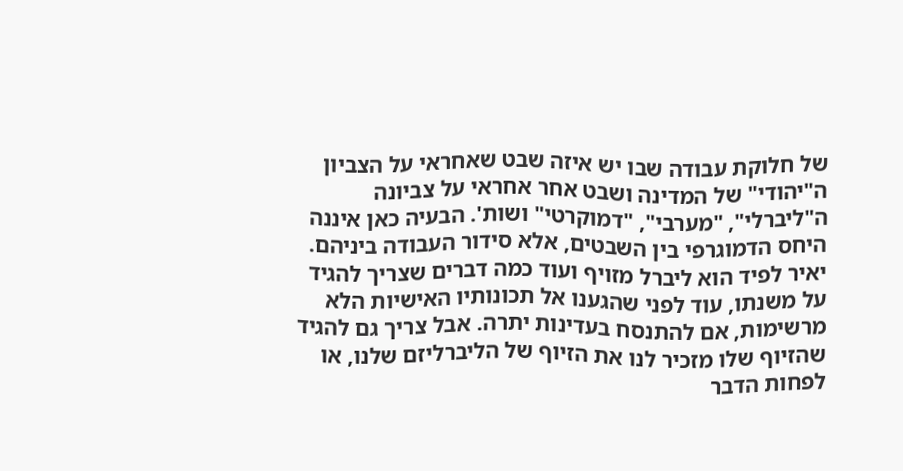של חלוקת עבודה שבו יש איזה שבט שאחראי על הצביון ה"יהודי" של המדינה ושבט אחר אחראי על צביונה ה"ליברלי", "מערבי", "דמוקרטי" ושות'. הבעיה כאן איננה היחס הדמוגרפי בין השבטים, אלא סידור העבודה ביניהם.
יאיר לפיד הוא ליברל מזויף ועוד כמה דברים שצריך להגיד על משנתו, עוד לפני שהגענו אל תכונותיו האישיות הלא מרשימות, אם להתנסח בעדינות יתרה. אבל צריך גם להגיד שהזיוף שלו מזכיר לנו את הזיוף של הליברליזם שלנו, או לפחות הדבר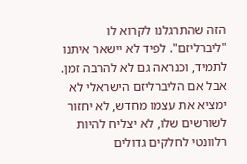הזה שהתרגלנו לקרוא לו "ליברליזם". לפיד לא יישאר איתנו לתמיד, וכנראה גם לא להרבה זמן. אבל אם הליברליזם הישראלי לא ימציא את עצמו מחדש, לא יחזור לשורשים שלו, לא יצליח להיות רלוונטי לחלקים גדולים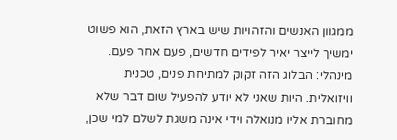ממגוון האנשים והזהויות שיש בארץ הזאת, הוא פשוט ימשיך לייצר יאיר לפידים חדשים, פעם אחר פעם.
מינהלי: הבלוג הזה זקוק למתיחת פנים, טכנית וויזואלית. היות שאני לא יודע להפעיל שום דבר שלא מחוברת אליו מנואלה וידי אינה משגת לשלם למי שכן,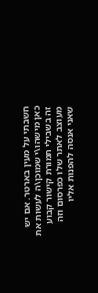חשבתי על מעין בארטר. אם יש כאן מישהו\י שמוכן\ה לעשות את זה בשבילי תמורת קישור קבוע מעוצב לאתר שלו כפרסום וזה שאני אנסה להפנות אליו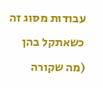עבודות מסוג זה כשאתקל בהן (מה שקורה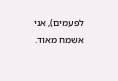לפעמים), אני אשמח מאוד.